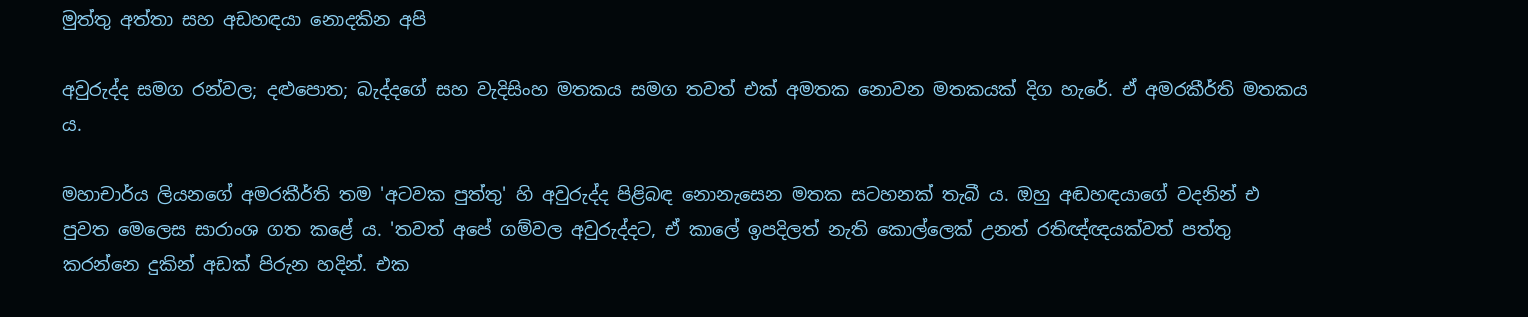මුත්තු අත්තා සහ අඩහඳයා නොදකින අපි

අවුරුද්ද සමග රන්වල; දළුපොත; බැද්දගේ සහ වැදිසිංහ මතකය සමග තවත් එක් අමතක නොවන මතකයක් දිග හැරේ. ඒ අමරකීර්ති මතකය ය.

මහාචාර්ය ලියනගේ අමරකීර්ති තම 'අටවක පුත්තු' හි අවුරුද්ද පිළිබඳ නොනැසෙන මතක සටහනක් තැබී ය. ඔහු අඬහඳයාගේ වදනින් එ පුවත මෙලෙස සාරාංශ ගත කළේ ය. 'තවත් අපේ ගම්වල අවුරුද්දට, ඒ කාලේ ඉපදිලත් නැති කොල්ලෙක් උනත් රතිඥ්ඥයක්වත් පත්තු කරන්නෙ දුකින් අඩක් පිරුන හදින්. එක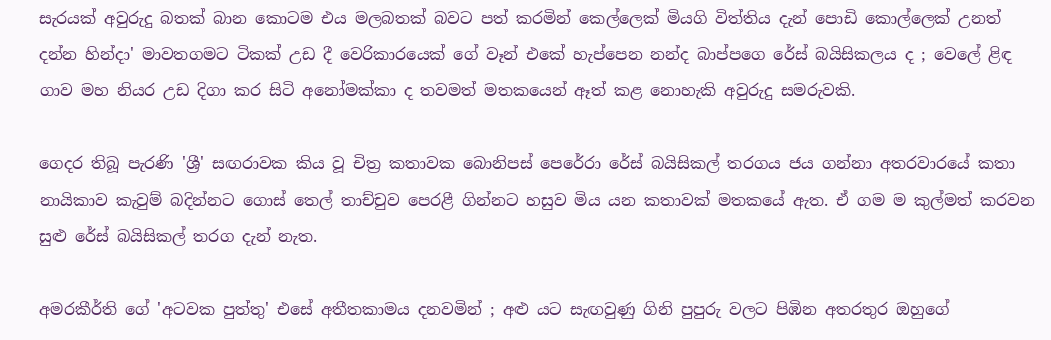සැරයක් අවුරුදු බතක් බාන කොටම එය මලබතක් බවට පත් කරමින් කෙල්ලෙක් මියගි විත්තිය දැන් පොඩි කොල්ලෙක් උනත් දන්න හින්දා' මාවතගමට ටිකක් උඩ දී වෙරිකාරයෙක් ගේ වෑන් එකේ හැප්පෙන නන්ද බාප්පගෙ රේස් බයිසිකලය ද ; වෙලේ ළිඳ ගාව මහ නියර උඩ දිගා කර සිටි අනෝමක්කා ද තවමත් මතකයෙන් ඈත් කළ නොහැකි අවුරුදු සමරුවකි.

ගෙදර තිබූ පැරණි 'ශ්‍රී' සඟරාවක කිය වූ චිත්‍ර කතාවක බොනිපස් පෙරේරා රේස් බයිසිකල් තරගය ජය ගන්නා අතරවාරයේ කතා නායිකාව කැවුම් බදින්නට ගොස් තෙල් තාච්චුව පෙරළී ගින්නට හසුව මිය යන කතාවක් මතකයේ ඇත. ඒ ගම ම කුල්මත් කරවන සුළු රේස් බයිසිකල් තරග දැන් නැත.

අමරකීර්ති ගේ 'අටවක පුත්තු' එසේ අතීතකාමය දනවමින් ; අළු යට සැඟවුණු ගිනි පුපුරු වලට පිඹින අතරතුර ඔහුගේ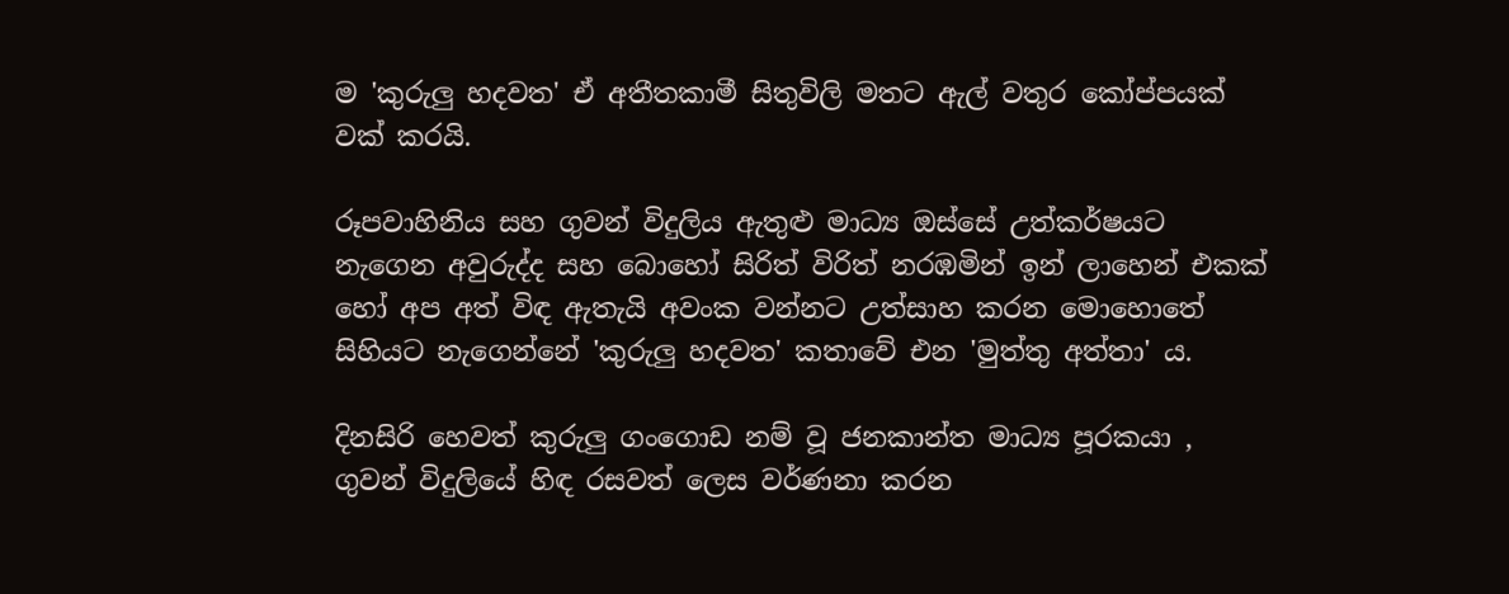ම 'කුරුලු හදවත' ඒ අතීතකාමී සිතුවිලි මතට ඇල් වතුර කෝප්පයක් වක් කරයි.

රූපවාහිනිය සහ ගුවන් විදුලිය ඇතුළු මාධ්‍ය ඔස්සේ උත්කර්ෂයට නැගෙන අවුරුද්ද සහ බොහෝ සිරිත් විරිත් නරඹමින් ඉන් ලාහෙන් එකක් හෝ අප අත් විඳ ඇතැයි අවංක වන්නට උත්සාහ කරන මොහොතේ සිහියට නැගෙන්නේ 'කුරුලු හදවත' කතාවේ එන 'මුත්තු අත්තා' ය.

දිනසිරි හෙවත් කුරුලු ගංගොඩ නම් වූ ජනකාන්ත මාධ්‍ය පූරකයා , ගුවන් විදුලියේ හිඳ රසවත් ලෙස වර්ණනා කරන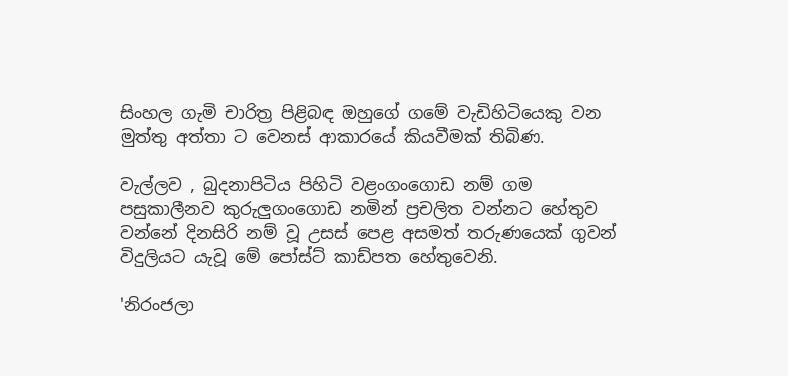සිංහල ගැමි චාරිත්‍ර පිළිබඳ ඔහුගේ ගමේ වැඩිහිටියෙකු වන මුත්තු අත්තා ට වෙනස් ආකාරයේ කියවීමක් තිබිණ.

වැල්ලව , බුදනාපිටිය පිහිටි වළංගංගොඩ නම් ගම පසුකාලීනව කුරුලුගංගොඩ නමින් ප්‍රචලිත වන්නට හේතුව වන්නේ දිනසිරි නම් වූ උසස් පෙළ අසමත් තරුණයෙක් ගුවන් විදුලියට යැවූ මේ පෝස්ට් කාඩ්පත හේතුවෙනි.

'නිරංජලා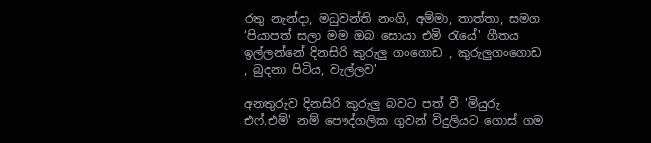රතු නැන්දා, මධුවන්ති නංගි, අම්මා, තාත්තා, සමග ‘පියාපත් සලා මම ඔබ සොයා එමි රැයේ' ගීතය ඉල්ලන්නේ දිනසිරි කුරුලු ගංගොඩ , කුරුලුගංගොඩ , බුදනා පිටිය, වැල්ලව'

අනතුරුව දිනසිරි කුරුලු බවට පත් වී 'මියුරු එෆ්.එම්' නම් පෞද්ගලික ගුවන් විදුලියට ගොස් ගම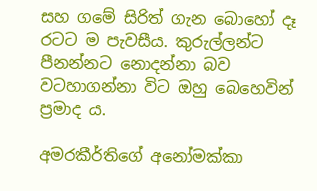සහ ගමේ සිරිත් ගැන බොහෝ දෑ රටට ම පැවසීය. කුරුල්ලන්ට පීනන්නට නොදන්නා බව වටහාගන්නා විට ඔහු බෙහෙවින් ප්‍රමාද ය.

අමරකීර්තිගේ අනෝමක්කා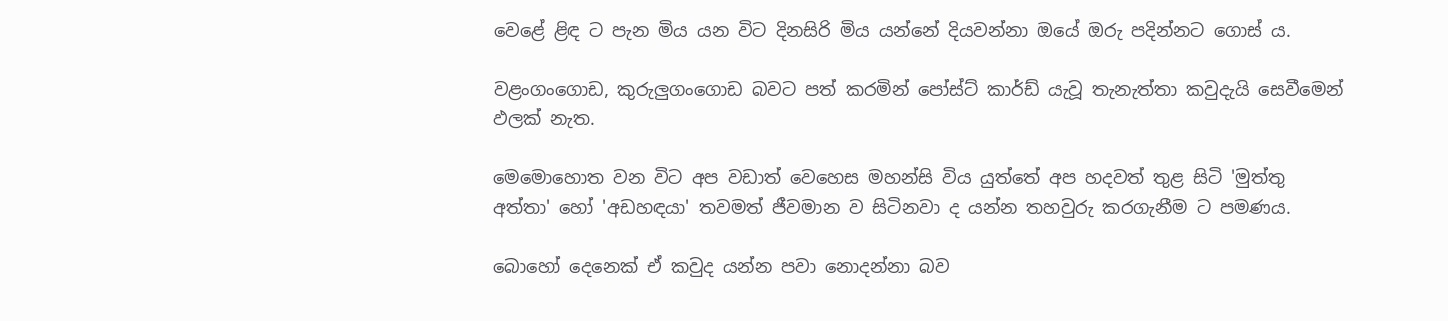වෙළේ ළිඳ ට පැන මිය යන විට දිනසිරි මිය යන්නේ දියවන්නා ඔයේ ඔරු පදින්නට ගොස් ය.

වළංගංගොඩ, කුරුලුගංගොඩ බවට පත් කරමින් පෝස්ට් කාර්ඩ් යැවූ තැනැත්තා කවුදැයි සෙවීමෙන් ඵලක් නැත.

මෙමොහොත වන විට අප වඩාත් වෙහෙස මහන්සි විය යුත්තේ අප හදවත් තුළ සිටි 'මුත්තු අත්තා' හෝ 'අඩහඳයා' තවමත් ජීවමාන ව සිටිනවා ද යන්න තහවුරු කරගැනීම ට පමණය.

බොහෝ දෙනෙක් ඒ කවුද යන්න පවා නොදන්නා බව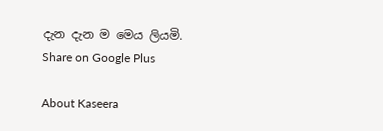දැන දැන ම මෙය ලියමි.
Share on Google Plus

About Kaseera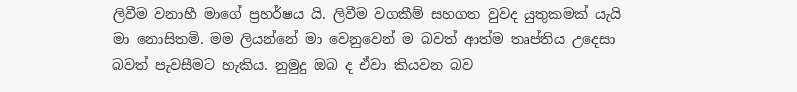ලිවීම වනාහී මාගේ ප්‍රහර්ෂය යි. ලිවීම වගකීම් සහගත වුවද යුතුකමක් යැයි මා නොසිතමි. මම ලියන්නේ මා වෙනුවෙන් ම බවත් ආත්ම තෘප්තිය උදෙසා බවත් පැවසීමට හැකිය. නුමුදු ඔබ ද ඒවා කියවන බව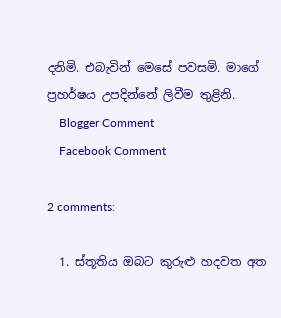දනිමි. එබැවින් මෙසේ පවසමි. මාගේ ප්‍රහර්ෂය උපදින්නේ ලිවීම තුළිනි.
    Blogger Comment
    Facebook Comment

2 comments:

  1. ස්තූතිය ඔබට කුරුළු හදවත අත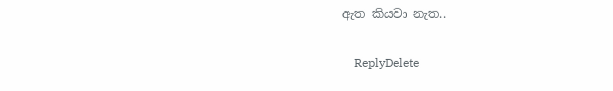ඇත කියවා නැත..

    ReplyDelete